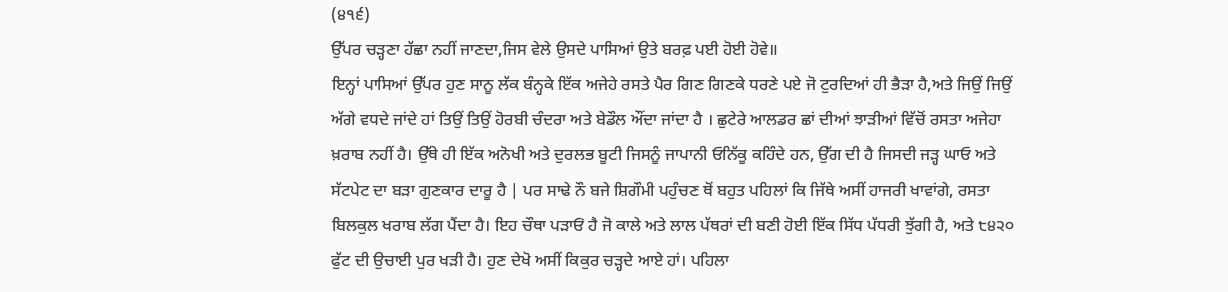(੪੧੬)
ਉੱਪਰ ਚੜ੍ਹਣਾ ਹੱਛਾ ਨਹੀਂ ਜਾਣਦਾ,ਜਿਸ ਵੇਲੇ ਉਸਦੇ ਪਾਸਿਆਂ ਉਤੇ ਬਰਫ਼ ਪਈ ਹੋਈ ਹੋਵੇ॥
ਇਨ੍ਹਾਂ ਪਾਸਿਆਂ ਉੱਪਰ ਹੁਣ ਸਾਨੂ ਲੱਕ ਬੰਨ੍ਹਕੇ ਇੱਕ ਅਜੇਹੇ ਰਸਤੇ ਪੈਰ ਗਿਣ ਗਿਣਕੇ ਧਰਣੇ ਪਏ ਜੋ ਟੁਰਦਿਆਂ ਹੀ ਭੈੜਾ ਹੈ,ਅਤੇ ਜਿਉਂ ਜਿਉਂ ਅੱਗੇ ਵਧਦੇ ਜਾਂਦੇ ਹਾਂ ਤਿਉਂ ਤਿਉਂ ਹੋਰਬੀ ਚੰਦਰਾ ਅਤੇ ਬੇਡੌਲ ਔਂਦਾ ਜਾਂਦਾ ਹੈ । ਛੁਟੇਰੇ ਆਲਡਰ ਛਾਂ ਦੀਆਂ ਝਾੜੀਆਂ ਵਿੱਚੋਂ ਰਸਤਾ ਅਜੇਹਾ ਖ਼ਰਾਬ ਨਹੀਂ ਹੈ। ਉੱਥੇ ਹੀ ਇੱਕ ਅਨੋਖੀ ਅਤੇ ਦੁਰਲਭ ਬੂਟੀ ਜਿਸਨੂੰ ਜਾਪਾਨੀ ਓਨਿੱਕੂ ਕਹਿੰਦੇ ਹਨ, ਉੱਗ ਦੀ ਹੈ ਜਿਸਦੀ ਜੜ੍ਹ ਘਾਓ ਅਤੇ ਸੱਟਪੇਟ ਦਾ ਬੜਾ ਗੁਣਕਾਰ ਦਾਰੂ ਹੈ | ਪਰ ਸਾਢੇ ਨੌ ਬਜੇ ਸ਼ਿਗੌਮੀ ਪਹੁੰਚਣ ਥੋਂ ਬਹੁਤ ਪਹਿਲਾਂ ਕਿ ਜਿੱਥੇ ਅਸੀਂ ਹਾਜਰੀ ਖਾਵਾਂਗੇ, ਰਸਤਾ ਬਿਲਕੁਲ ਖਰਾਬ ਲੱਗ ਪੈਂਦਾ ਹੈ। ਇਹ ਚੌਥਾ ਪੜਾਓਂ ਹੈ ਜੋ ਕਾਲੇ ਅਤੇ ਲਾਲ ਪੱਥਰਾਂ ਦੀ ਬਣੀ ਹੋਈ ਇੱਕ ਸਿੱਧ ਪੱਧਰੀ ਝੁੱਗੀ ਹੈ, ਅਤੇ ੮੪੨੦ ਫੁੱਟ ਦੀ ਉਚਾਈ ਪੁਰ ਖੜੀ ਹੈ। ਹੁਣ ਦੇਖੋ ਅਸੀਂ ਕਿਕੁਰ ਚੜ੍ਹਦੇ ਆਏ ਹਾਂ। ਪਹਿਲਾ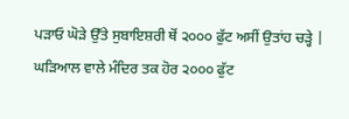ਪੜਾਓ ਘੋੜੇ ਉੱਤੇ ਸੁਬਾਇਸ਼ਰੀ ਥੋਂ ੨੦੦੦ ਫੁੱਟ ਅਸੀਂ ਉਤਾਂਹ ਚੜ੍ਹੇ | ਘੜਿਆਲ ਵਾਲੇ ਮੰਦਿਰ ਤਕ ਹੋਰ ੨੦੦੦ ਫੁੱਟ